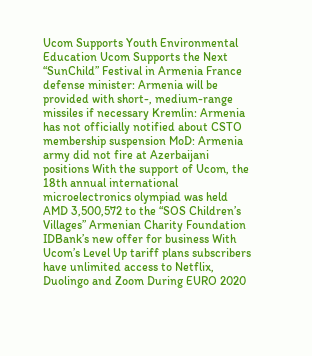Ucom Supports Youth Environmental Education Ucom Supports the Next “SunChild” Festival in Armenia France defense minister: Armenia will be provided with short-, medium-range missiles if necessary Kremlin: Armenia has not officially notified about CSTO membership suspension MoD: Armenia army did not fire at Azerbaijani positions With the support of Ucom, the 18th annual international microelectronics olympiad was held AMD 3,500,572 to the “SOS Children’s Villages” Armenian Charity Foundation IDBank’s new offer for business With Ucom’s Level Up tariff plans subscribers have unlimited access to Netflix, Duolingo and Zoom During EURO 2020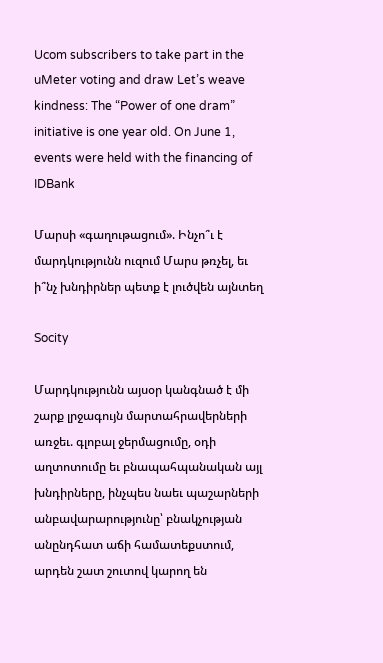Ucom subscribers to take part in the uMeter voting and draw Let’s weave kindness: The “Power of one dram” initiative is one year old. On June 1, events were held with the financing of IDBank

Մարսի «գաղութացում». Ինչո՞ւ է մարդկությունն ուզում Մարս թռչել, եւ ի՞նչ խնդիրներ պետք է լուծվեն այնտեղ

Socity

Մարդկությունն այսօր կանգնած է մի շարք լրջագույն մարտահրավերների առջեւ. գլոբալ ջերմացումը, օդի աղտոտումը եւ բնապահպանական այլ խնդիրները, ինչպես նաեւ պաշարների անբավարարությունը՝ բնակչության անընդհատ աճի համատեքստում, արդեն շատ շուտով կարող են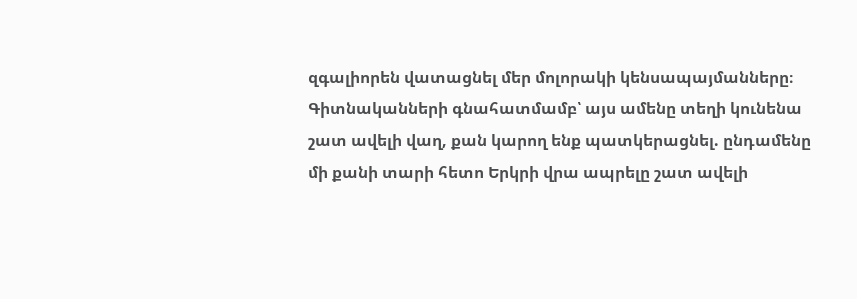զգալիորեն վատացնել մեր մոլորակի կենսապայմանները։ Գիտնականների գնահատմամբ՝ այս ամենը տեղի կունենա շատ ավելի վաղ, քան կարող ենք պատկերացնել. ընդամենը մի քանի տարի հետո Երկրի վրա ապրելը շատ ավելի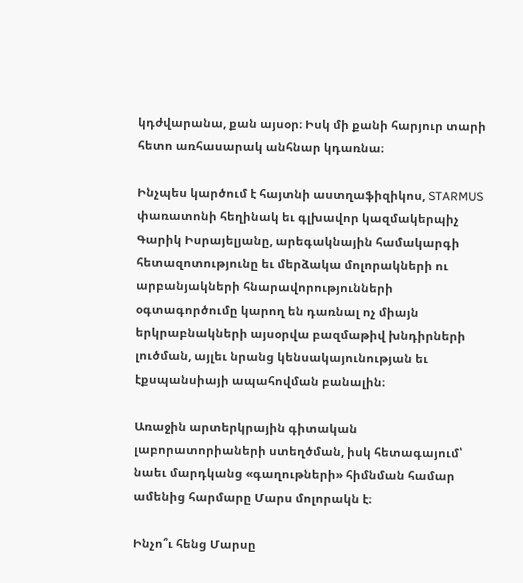կդժվարանա, քան այսօր։ Իսկ մի քանի հարյուր տարի հետո առհասարակ անհնար կդառնա։

Ինչպես կարծում է հայտնի աստղաֆիզիկոս, STARMUS փառատոնի հեղինակ եւ գլխավոր կազմակերպիչ Գարիկ Իսրայելյանը, արեգակնային համակարգի հետազոտությունը եւ մերձակա մոլորակների ու արբանյակների հնարավորությունների օգտագործումը կարող են դառնալ ոչ միայն երկրաբնակների այսօրվա բազմաթիվ խնդիրների լուծման, այլեւ նրանց կենսակայունության եւ էքսպանսիայի ապահովման բանալին։

Առաջին արտերկրային գիտական լաբորատորիաների ստեղծման, իսկ հետագայում՝ նաեւ մարդկանց «գաղութների» հիմնման համար ամենից հարմարը Մարս մոլորակն է։

Ինչո՞ւ հենց Մարսը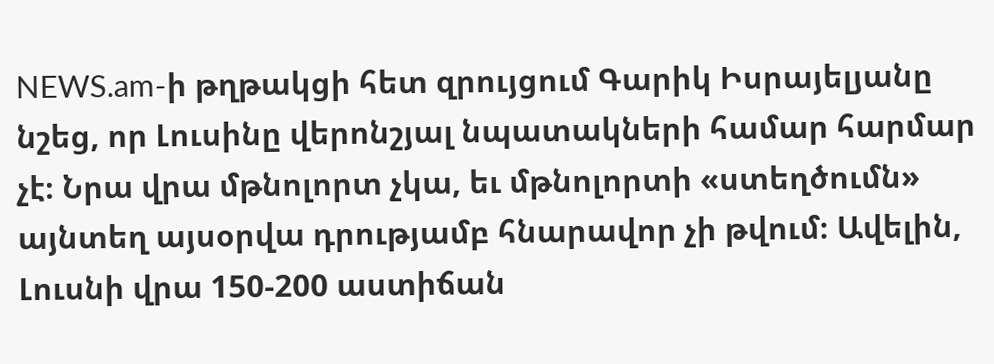NEWS.am-ի թղթակցի հետ զրույցում Գարիկ Իսրայելյանը նշեց, որ Լուսինը վերոնշյալ նպատակների համար հարմար չէ։ Նրա վրա մթնոլորտ չկա, եւ մթնոլորտի «ստեղծումն» այնտեղ այսօրվա դրությամբ հնարավոր չի թվում։ Ավելին, Լուսնի վրա 150-200 աստիճան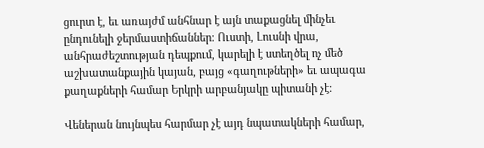ցուրտ է, եւ առայժմ անհնար է այն տաքացնել մինչեւ ընդունելի ջերմաստիճաններ։ Ուստի, Լուսնի վրա, անհրաժեշտության դեպքում, կարելի է ստեղծել ոչ մեծ աշխատանքային կայան, բայց «գաղութների» եւ ապագա քաղաքների համար Երկրի արբանյակը պիտանի չէ։

Վեներան նույնպես հարմար չէ այդ նպատակների համար,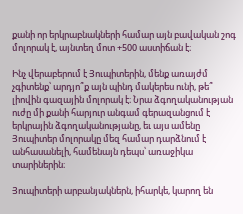քանի որ երկրաբնակների համար այն բավական շոգ մոլորակ է, այնտեղ մոտ +500 աստիճան է։

Ինչ վերաբերում է Յուպիտերին, մենք առայժմ չգիտենք՝ արդյո՞ք այն պինդ մակերես ունի, թե՞ լիովին գազային մոլորակ է։ Նրա ձգողականության ուժը մի քանի հարյուր անգամ գերազանցում է երկրային ձգողականությանը, եւ այս ամենը Յուպիտեր մոլորակը մեզ համար դարձնում է անհասանելի, համենայն դեպս՝ առաջիկա տարիներին։

Յուպիտերի արբանյակներն, իհարկե, կարող են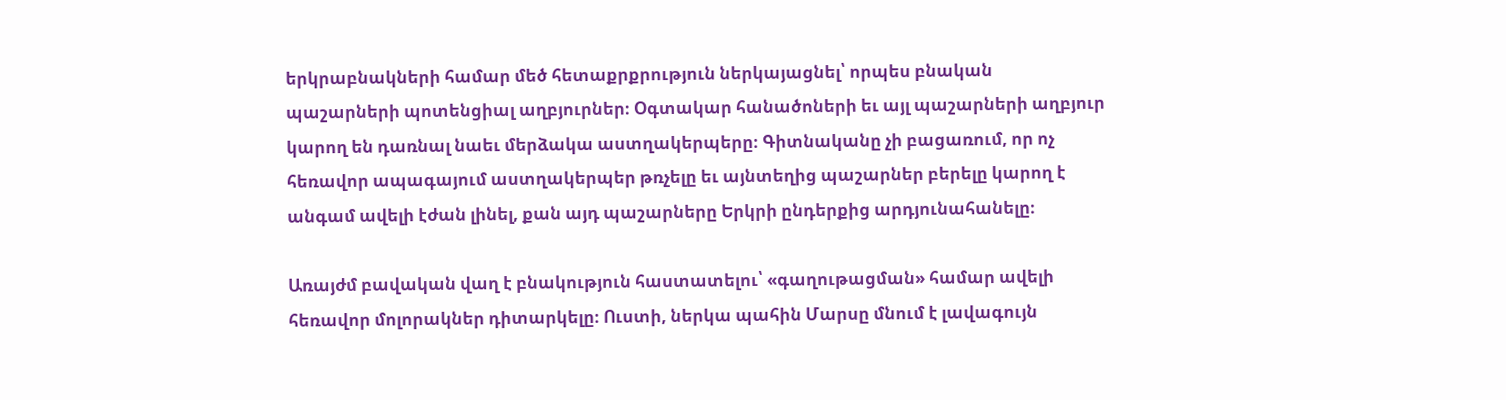երկրաբնակների համար մեծ հետաքրքրություն ներկայացնել՝ որպես բնական պաշարների պոտենցիալ աղբյուրներ։ Օգտակար հանածոների եւ այլ պաշարների աղբյուր կարող են դառնալ նաեւ մերձակա աստղակերպերը։ Գիտնականը չի բացառում, որ ոչ հեռավոր ապագայում աստղակերպեր թռչելը եւ այնտեղից պաշարներ բերելը կարող է անգամ ավելի էժան լինել, քան այդ պաշարները Երկրի ընդերքից արդյունահանելը։

Առայժմ բավական վաղ է բնակություն հաստատելու՝ «գաղութացման» համար ավելի հեռավոր մոլորակներ դիտարկելը։ Ուստի, ներկա պահին Մարսը մնում է լավագույն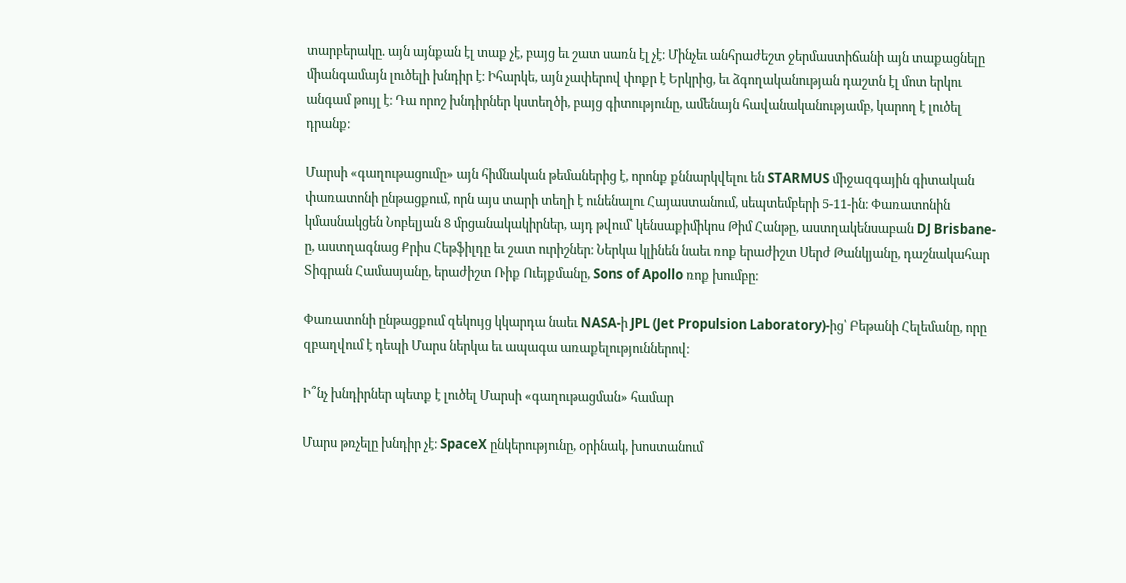տարբերակը. այն այնքան էլ տաք չէ, բայց եւ շատ սառն էլ չէ։ Մինչեւ անհրաժեշտ ջերմաստիճանի այն տաքացնելը միանգամայն լուծելի խնդիր է։ Իհարկե, այն չափերով փոքր է Երկրից, եւ ձգողականության դաշտն էլ մոտ երկու անգամ թույլ է։ Դա որոշ խնդիրներ կստեղծի, բայց գիտությունը, ամենայն հավանականությամբ, կարող է լուծել դրանք։

Մարսի «գաղութացումը» այն հիմնական թեմաներից է, որոնք քննարկվելու են STARMUS միջազգային գիտական փառատոնի ընթացքում, որն այս տարի տեղի է ունենալու Հայաստանում, սեպտեմբերի 5-11-ին։ Փառատոնին կմասնակցեն Նոբելյան 8 մրցանակակիրներ, այդ թվում՝ կենսաքիմիկոս Թիմ Հանթը, աստղակենսաբան DJ Brisbane-ը, աստղագնաց Քրիս Հեթֆիլդը եւ շատ ուրիշներ։ Ներկա կլինեն նաեւ ռոք երաժիշտ Սերժ Թանկյանը, դաշնակահար Տիգրան Համասյանը, երաժիշտ Ռիք Ուեյքմանը, Sons of Apollo ռոք խումբը։

Փառատոնի ընթացքում զեկույց կկարդա նաեւ NASA-ի JPL (Jet Propulsion Laboratory)-ից՝ Բեթանի Հելեմանը, որը զբաղվում է դեպի Մարս ներկա եւ ապագա առաքելություններով։

Ի՞նչ խնդիրներ պետք է լուծել Մարսի «գաղութացման» համար

Մարս թռչելը խնդիր չէ։ SpaceX ընկերությունը, օրինակ, խոստանում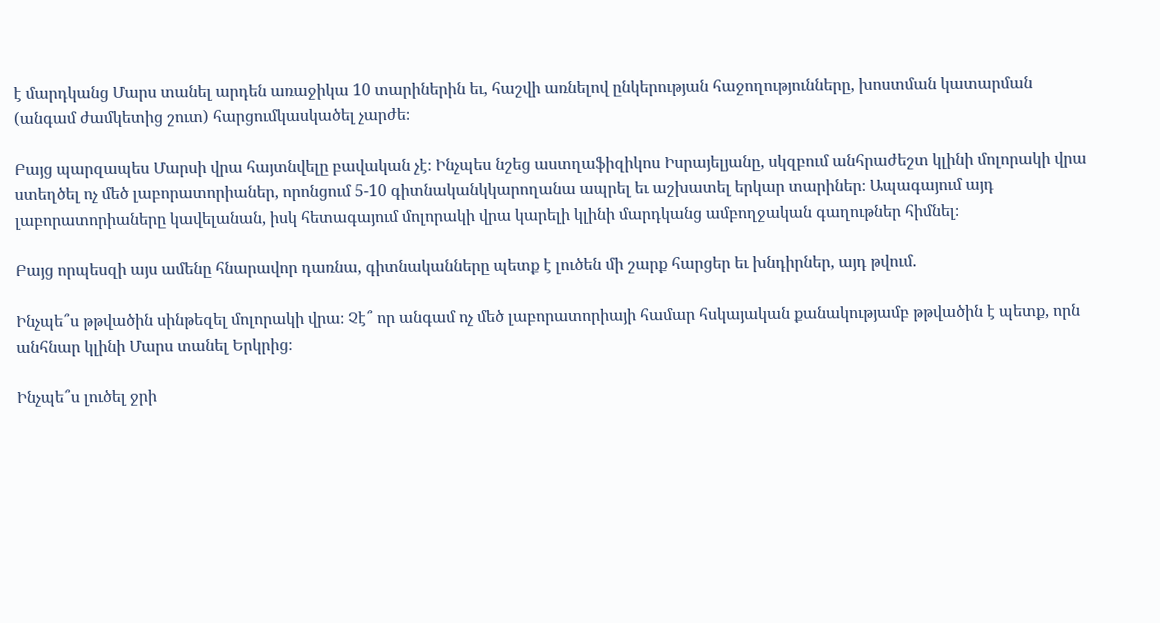է մարդկանց Մարս տանել արդեն առաջիկա 10 տարիներին եւ, հաշվի առնելով ընկերության հաջողությունները, խոստման կատարման (անգամ ժամկետից շուտ) հարցումկասկածել չարժե։

Բայց պարզապես Մարսի վրա հայտնվելը բավական չէ։ Ինչպես նշեց աստղաֆիզիկոս Իսրայելյանը, սկզբում անհրաժեշտ կլինի մոլորակի վրա ստեղծել ոչ մեծ լաբորատորիաներ, որոնցում 5-10 գիտնականկկարողանա ապրել եւ աշխատել երկար տարիներ։ Ապագայում այդ լաբորատորիաները կավելանան, իսկ հետագայում մոլորակի վրա կարելի կլինի մարդկանց ամբողջական գաղութներ հիմնել։

Բայց որպեսզի այս ամենը հնարավոր դառնա, գիտնականները պետք է լուծեն մի շարք հարցեր եւ խնդիրներ, այդ թվում.

Ինչպե՞ս թթվածին սինթեզել մոլորակի վրա։ Չէ՞ որ անգամ ոչ մեծ լաբորատորիայի համար հսկայական քանակությամբ թթվածին է պետք, որն անհնար կլինի Մարս տանել Երկրից։

Ինչպե՞ս լուծել ջրի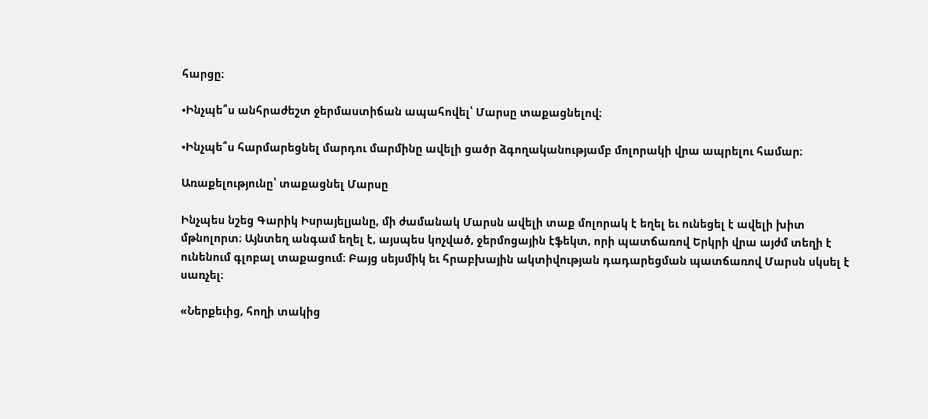հարցը։

•Ինչպե՞ս անհրաժեշտ ջերմաստիճան ապահովել՝ Մարսը տաքացնելով։

•Ինչպե՞ս հարմարեցնել մարդու մարմինը ավելի ցածր ձգողականությամբ մոլորակի վրա ապրելու համար։

Առաքելությունը՝ տաքացնել Մարսը

Ինչպես նշեց Գարիկ Իսրայելյանը, մի ժամանակ Մարսն ավելի տաք մոլորակ է եղել եւ ունեցել է ավելի խիտ մթնոլորտ։ Այնտեղ անգամ եղել է, այսպես կոչված, ջերմոցային էֆեկտ, որի պատճառով Երկրի վրա այժմ տեղի է ունենում գլոբալ տաքացում։ Բայց սեյսմիկ եւ հրաբխային ակտիվության դադարեցման պատճառով Մարսն սկսել է սառչել։

«Ներքեւից, հողի տակից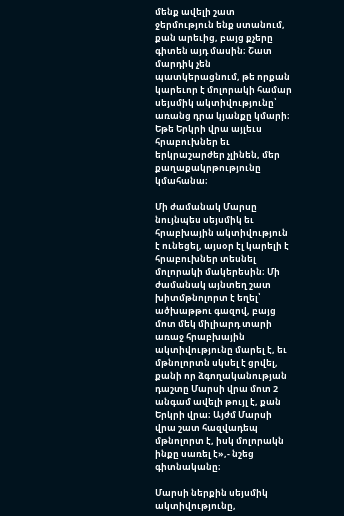մենք ավելի շատ ջերմություն ենք ստանում, քան արեւից, բայց քչերը գիտեն այդ մասին։ Շատ մարդիկ չեն պատկերացնում, թե որքան կարեւոր է մոլորակի համար սեյսմիկ ակտիվությունը՝ առանց դրա կյանքը կմարի։ Եթե Երկրի վրա այլեւս հրաբուխներ եւ երկրաշարժեր չլինեն, մեր քաղաքակրթությունը կմահանա։

Մի ժամանակ Մարսը նույնպես սեյսմիկ եւ հրաբխային ակտիվություն է ունեցել, այսօր էլ կարելի է հրաբուխներ տեսնել մոլորակի մակերեսին։ Մի ժամանակ այնտեղ շատ խիտմթնոլորտ է եղել՝ ածխաթթու գազով, բայց մոտ մեկ միլիարդ տարի առաջ հրաբխային ակտիվությունը մարել է, եւ մթնոլորտն սկսել է ցրվել, քանի որ ձգողականության դաշտը Մարսի վրա մոտ 2 անգամ ավելի թույլ է, քան Երկրի վրա։ Այժմ Մարսի վրա շատ հազվադեպ մթնոլորտ է, իսկ մոլորակն ինքը սառել է»,- նշեց գիտնականը։

Մարսի ներքին սեյսմիկ ակտիվությունը,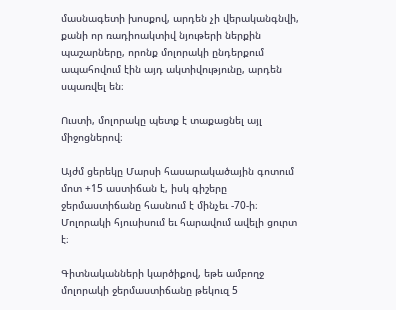մասնագետի խոսքով, արդեն չի վերականգնվի, քանի որ ռադիոակտիվ նյութերի ներքին պաշարները, որոնք մոլորակի ընդերքում ապահովում էին այդ ակտիվությունը, արդեն սպառվել են։

Ուստի, մոլորակը պետք է տաքացնել այլ միջոցներով։

Այժմ ցերեկը Մարսի հասարակածային գոտում մոտ +15 աստիճան է, իսկ գիշերը ջերմաստիճանը հասնում է մինչեւ -70-ի։ Մոլորակի հյուսիսում եւ հարավում ավելի ցուրտ է։

Գիտնականների կարծիքով, եթե ամբողջ մոլորակի ջերմաստիճանը թեկուզ 5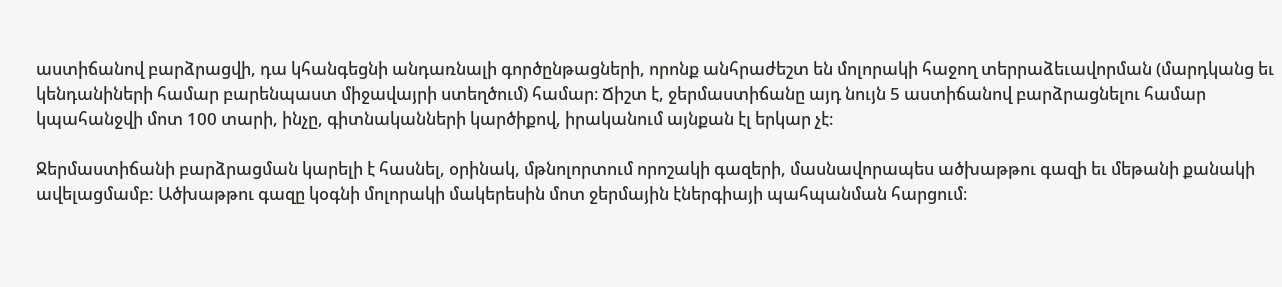աստիճանով բարձրացվի, դա կհանգեցնի անդառնալի գործընթացների, որոնք անհրաժեշտ են մոլորակի հաջող տերրաձեւավորման (մարդկանց եւ կենդանիների համար բարենպաստ միջավայրի ստեղծում) համար։ Ճիշտ է, ջերմաստիճանը այդ նույն 5 աստիճանով բարձրացնելու համար կպահանջվի մոտ 100 տարի, ինչը, գիտնականների կարծիքով, իրականում այնքան էլ երկար չէ։

Ջերմաստիճանի բարձրացման կարելի է հասնել, օրինակ, մթնոլորտում որոշակի գազերի, մասնավորապես ածխաթթու գազի եւ մեթանի քանակի ավելացմամբ: Ածխաթթու գազը կօգնի մոլորակի մակերեսին մոտ ջերմային էներգիայի պահպանման հարցում։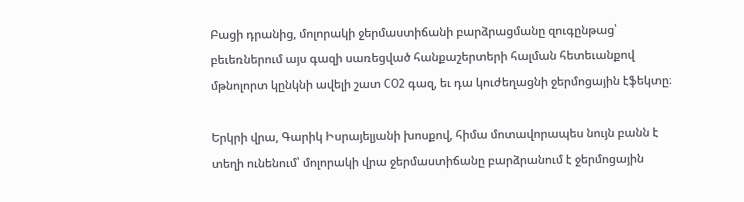Բացի դրանից, մոլորակի ջերմաստիճանի բարձրացմանը զուգընթաց՝ բեւեռներում այս գազի սառեցված հանքաշերտերի հալման հետեւանքով մթնոլորտ կընկնի ավելի շատ CO2 գազ, եւ դա կուժեղացնի ջերմոցային էֆեկտը։

Երկրի վրա, Գարիկ Իսրայելյանի խոսքով, հիմա մոտավորապես նույն բանն է տեղի ունենում՝ մոլորակի վրա ջերմաստիճանը բարձրանում է ջերմոցային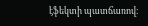էֆեկտի պատճառով։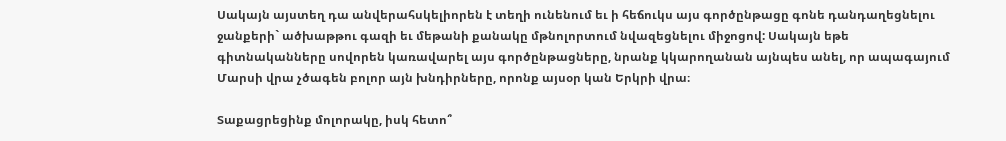Սակայն այստեղ դա անվերահսկելիորեն է տեղի ունենում եւ ի հեճուկս այս գործընթացը գոնե դանդաղեցնելու ջանքերի` ածխաթթու գազի եւ մեթանի քանակը մթնոլորտում նվազեցնելու միջոցով: Սակայն եթե գիտնականները սովորեն կառավարել այս գործընթացները, նրանք կկարողանան այնպես անել, որ ապագայում Մարսի վրա չծագեն բոլոր այն խնդիրները, որոնք այսօր կան Երկրի վրա։

Տաքացրեցինք մոլորակը, իսկ հետո՞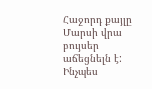Հաջորդ քայլը Մարսի վրա բույսեր աճեցնելն է: Ինչպես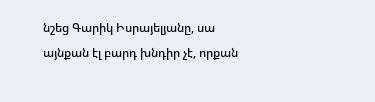նշեց Գարիկ Իսրայելյանը, սա այնքան էլ բարդ խնդիր չէ, որքան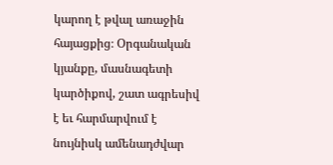կարող է թվալ առաջին հայացքից։ Օրգանական կյանքը, մասնագետի կարծիքով, շատ ագրեսիվ է եւ հարմարվում է նույնիսկ ամենադժվար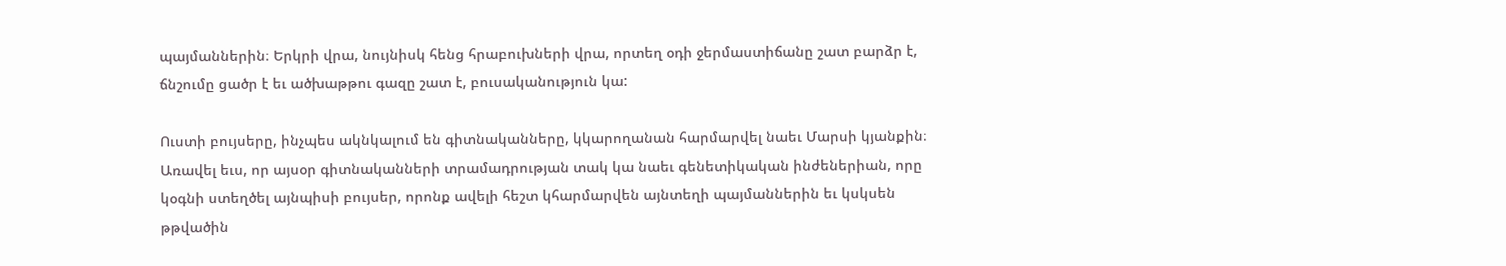պայմաններին։ Երկրի վրա, նույնիսկ հենց հրաբուխների վրա, որտեղ օդի ջերմաստիճանը շատ բարձր է, ճնշումը ցածր է եւ ածխաթթու գազը շատ է, բուսականություն կա:

Ուստի բույսերը, ինչպես ակնկալում են գիտնականները, կկարողանան հարմարվել նաեւ Մարսի կյանքին։ Առավել եւս, որ այսօր գիտնականների տրամադրության տակ կա նաեւ գենետիկական ինժեներիան, որը կօգնի ստեղծել այնպիսի բույսեր, որոնք ավելի հեշտ կհարմարվեն այնտեղի պայմաններին եւ կսկսեն թթվածին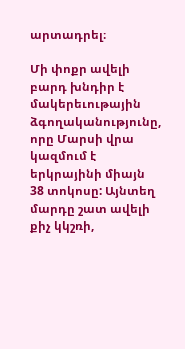արտադրել։

Մի փոքր ավելի բարդ խնդիր է մակերեւութային ձգողականությունը, որը Մարսի վրա կազմում է երկրայինի միայն 38 տոկոսը: Այնտեղ մարդը շատ ավելի քիչ կկշռի,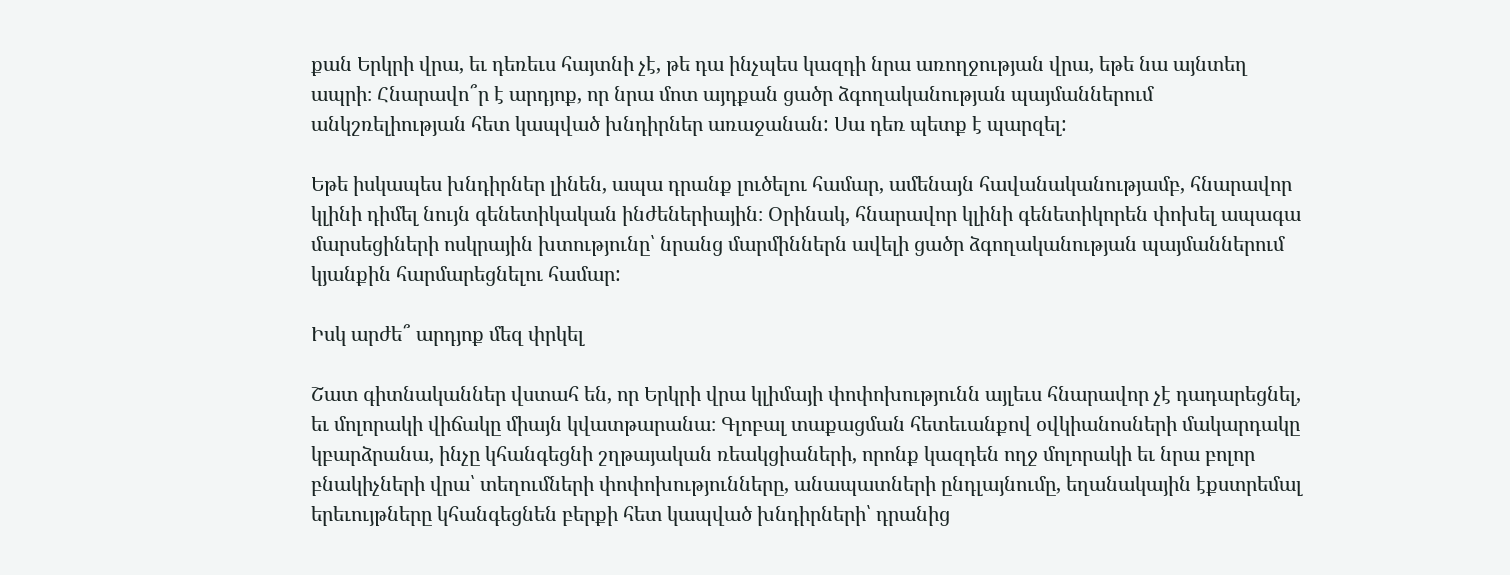քան Երկրի վրա, եւ դեռեւս հայտնի չէ, թե դա ինչպես կազդի նրա առողջության վրա, եթե նա այնտեղ ապրի։ Հնարավո՞ր է արդյոք, որ նրա մոտ այդքան ցածր ձգողականության պայմաններում անկշռելիության հետ կապված խնդիրներ առաջանան: Սա դեռ պետք է պարզել:

Եթե իսկապես խնդիրներ լինեն, ապա դրանք լուծելու համար, ամենայն հավանականությամբ, հնարավոր կլինի դիմել նույն գենետիկական ինժեներիային։ Օրինակ, հնարավոր կլինի գենետիկորեն փոխել ապագա մարսեցիների ոսկրային խտությունը՝ նրանց մարմիններն ավելի ցածր ձգողականության պայմաններում կյանքին հարմարեցնելու համար:

Իսկ արժե՞ արդյոք մեզ փրկել

Շատ գիտնականներ վստահ են, որ Երկրի վրա կլիմայի փոփոխությունն այլեւս հնարավոր չէ դադարեցնել, եւ մոլորակի վիճակը միայն կվատթարանա։ Գլոբալ տաքացման հետեւանքով օվկիանոսների մակարդակը կբարձրանա, ինչը կհանգեցնի շղթայական ռեակցիաների, որոնք կազդեն ողջ մոլորակի եւ նրա բոլոր բնակիչների վրա՝ տեղումների փոփոխությունները, անապատների ընդլայնումը, եղանակային էքստրեմալ երեւույթները կհանգեցնեն բերքի հետ կապված խնդիրների՝ դրանից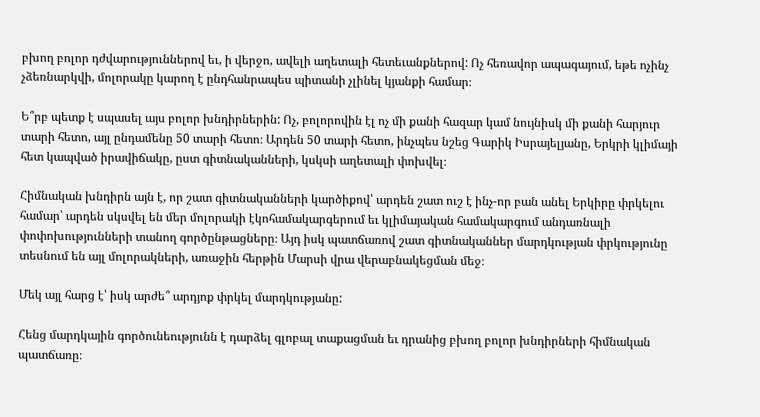բխող բոլոր դժվարություններով եւ, ի վերջո, ավելի աղետալի հետեւանքներով: Ոչ հեռավոր ապագայում, եթե ոչինչ չձեռնարկվի, մոլորակը կարող է ընդհանրապես պիտանի չլինել կյանքի համար։

Ե՞րբ պետք է սպասել այս բոլոր խնդիրներին: Ոչ, բոլորովին էլ ոչ մի քանի հազար կամ նույնիսկ մի քանի հարյուր տարի հետո, այլ ընդամենը 50 տարի հետո։ Արդեն 50 տարի հետո, ինչպես նշեց Գարիկ Իսրայելյանը, Երկրի կլիմայի հետ կապված իրավիճակը, ըստ գիտնականների, կսկսի աղետալի փոխվել։

Հիմնական խնդիրն այն է, որ շատ գիտնականների կարծիքով՝ արդեն շատ ուշ է ինչ-որ բան անել Երկիրը փրկելու համար՝ արդեն սկսվել են մեր մոլորակի էկոհամակարգերում եւ կլիմայական համակարգում անդառնալի փոփոխությունների տանող գործընթացները։ Այդ իսկ պատճառով շատ գիտնականներ մարդկության փրկությունը տեսնում են այլ մոլորակների, առաջին հերթին Մարսի վրա վերաբնակեցման մեջ։

Մեկ այլ հարց է՝ իսկ արժե՞ արդյոք փրկել մարդկությանը:

Հենց մարդկային գործունեությունն է դարձել գլոբալ տաքացման եւ դրանից բխող բոլոր խնդիրների հիմնական պատճառը։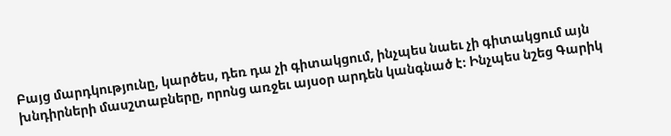Բայց մարդկությունը, կարծես, դեռ դա չի գիտակցում, ինչպես նաեւ չի գիտակցում այն խնդիրների մասշտաբները, որոնց առջեւ այսօր արդեն կանգնած է։ Ինչպես նշեց Գարիկ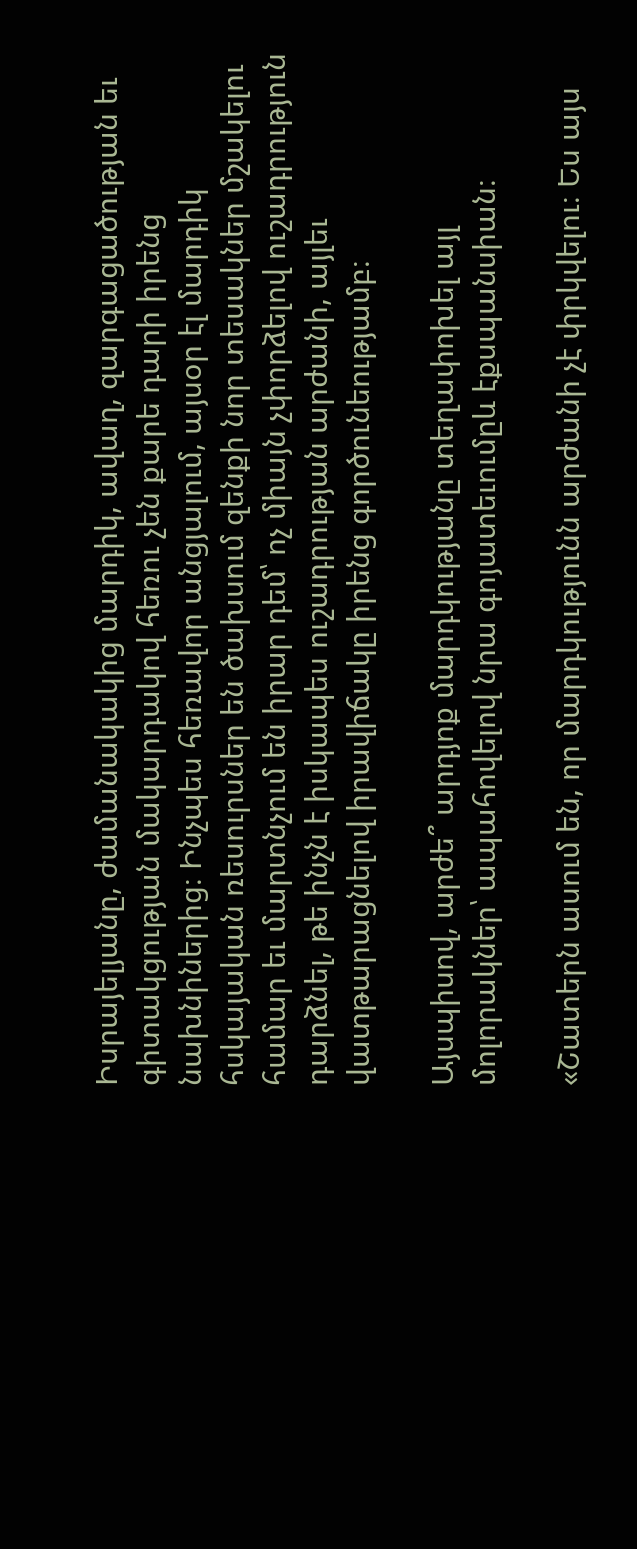Իսրայելյանը, ժամանակակից մարդիկ, ավաղ, զարգացածության եւ գիտակցության մակարդակով հեռու չեն քարե դարի իրենց նախնիներից։ Ինչպես հեռավոր անցյալում, այսօր էլ մարդիկ հսկայական ռեսուրսներ են ծախսում զենքի նոր տեսակներ մշակելու համար եւ մարտնչում են իրար դեմ՝ ոչ միայն չփորձելով ուշադրություն դարձնել, թե ինչն է իսկապես ուշադրության արժանի, այլեւ վատթարացնելով իրավիճակը իրենց գործունեությամբ։

Այսպիսով, արժե՞ արդյոք մարդկությանը տեղափոխել այլ մոլորակներ՝ ապահովելով նրա գոյատեւումըև էքսպանսիան։

«Շատերն ասում են, որ մարդկությունն արժանի չէ փրկվելու։ Ես այս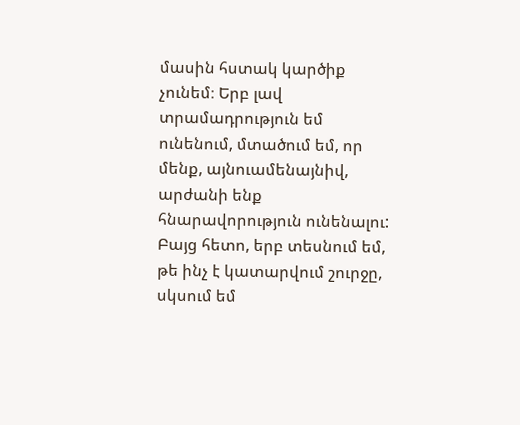մասին հստակ կարծիք չունեմ։ Երբ լավ տրամադրություն եմ ունենում, մտածում եմ, որ մենք, այնուամենայնիվ, արժանի ենք հնարավորություն ունենալու: Բայց հետո, երբ տեսնում եմ, թե ինչ է կատարվում շուրջը, սկսում եմ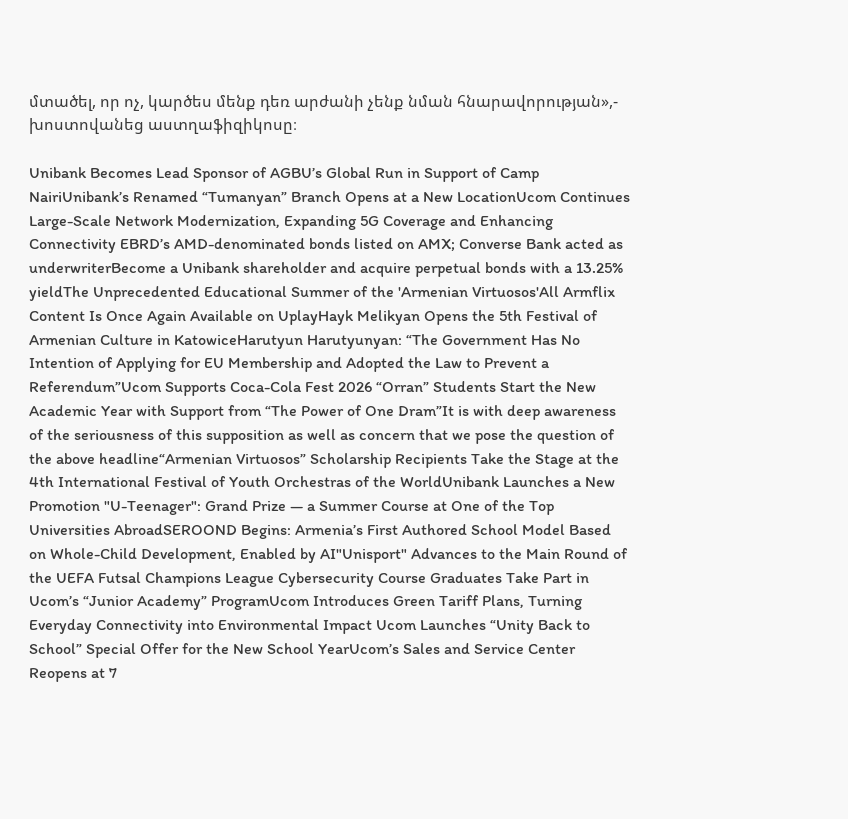մտածել, որ ոչ, կարծես մենք դեռ արժանի չենք նման հնարավորության»,- խոստովանեց աստղաֆիզիկոսը։

Unibank Becomes Lead Sponsor of AGBU’s Global Run in Support of Camp NairiUnibank’s Renamed “Tumanyan” Branch Opens at a New LocationUcom Continues Large-Scale Network Modernization, Expanding 5G Coverage and Enhancing Connectivity EBRD’s AMD-denominated bonds listed on AMX; Converse Bank acted as underwriterBecome a Unibank shareholder and acquire perpetual bonds with a 13.25% yieldThe Unprecedented Educational Summer of the 'Armenian Virtuosos'All Armflix Content Is Once Again Available on UplayHayk Melikyan Opens the 5th Festival of Armenian Culture in KatowiceHarutyun Harutyunyan: “The Government Has No Intention of Applying for EU Membership and Adopted the Law to Prevent a Referendum”Ucom Supports Coca-Cola Fest 2026 “Orran” Students Start the New Academic Year with Support from “The Power of One Dram”It is with deep awareness of the seriousness of this supposition as well as concern that we pose the question of the above headline“Armenian Virtuosos” Scholarship Recipients Take the Stage at the 4th International Festival of Youth Orchestras of the WorldUnibank Launches a New Promotion "U-Teenager": Grand Prize — a Summer Course at One of the Top Universities AbroadSEROOND Begins: Armenia’s First Authored School Model Based on Whole-Child Development, Enabled by AI"Unisport" Advances to the Main Round of the UEFA Futsal Champions League Cybersecurity Course Graduates Take Part in Ucom’s “Junior Academy” ProgramUcom Introduces Green Tariff Plans, Turning Everyday Connectivity into Environmental Impact Ucom Launches “Unity Back to School” Special Offer for the New School YearUcom’s Sales and Service Center Reopens at 7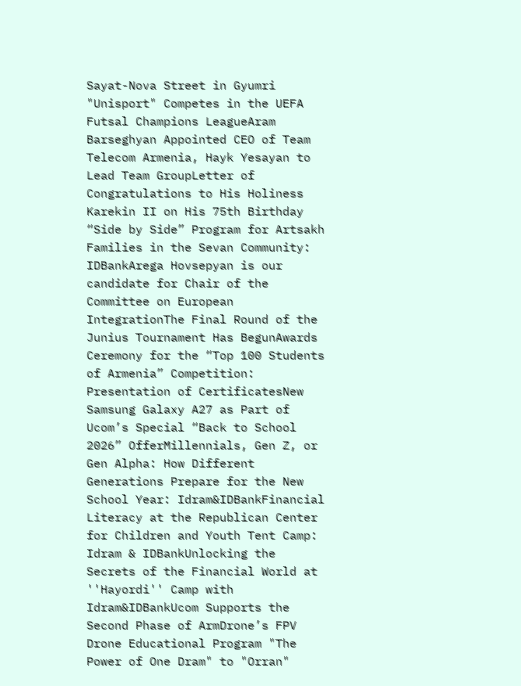Sayat-Nova Street in Gyumri "Unisport" Competes in the UEFA Futsal Champions LeagueAram Barseghyan Appointed CEO of Team Telecom Armenia, Hayk Yesayan to Lead Team GroupLetter of Congratulations to His Holiness Karekin II on His 75th Birthday “Side by Side” Program for Artsakh Families in the Sevan Community: IDBankArega Hovsepyan is our candidate for Chair of the Committee on European IntegrationThe Final Round of the Junius Tournament Has BegunAwards Ceremony for the “Top 100 Students of Armenia” Competition: Presentation of CertificatesNew Samsung Galaxy A27 as Part of Ucom’s Special “Back to School 2026” OfferMillennials, Gen Z, or Gen Alpha: How Different Generations Prepare for the New School Year: Idram&IDBankFinancial Literacy at the Republican Center for Children and Youth Tent Camp: Idram & IDBankUnlocking the Secrets of the Financial World at ''Hayordi'' Camp with Idram&IDBankUcom Supports the Second Phase of ArmDrone’s FPV Drone Educational Program "The Power of One Dram" to "Orran"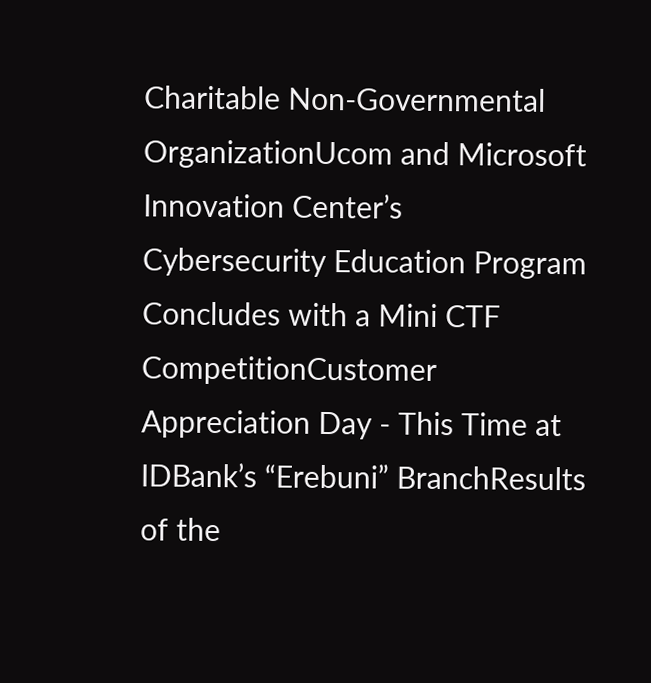Charitable Non-Governmental OrganizationUcom and Microsoft Innovation Center’s Cybersecurity Education Program Concludes with a Mini CTF CompetitionCustomer Appreciation Day - This Time at IDBank’s “Erebuni” BranchResults of the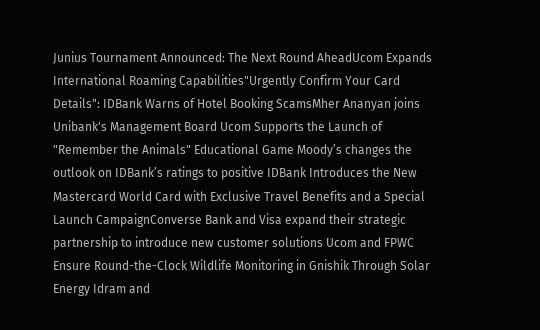Junius Tournament Announced: The Next Round AheadUcom Expands International Roaming Capabilities"Urgently Confirm Your Card Details": IDBank Warns of Hotel Booking ScamsMher Ananyan joins Unibank's Management Board Ucom Supports the Launch of "Remember the Animals" Educational Game Moody’s changes the outlook on IDBank’s ratings to positive IDBank Introduces the New Mastercard World Card with Exclusive Travel Benefits and a Special Launch CampaignConverse Bank and Visa expand their strategic partnership to introduce new customer solutions Ucom and FPWC Ensure Round-the-Clock Wildlife Monitoring in Gnishik Through Solar Energy Idram and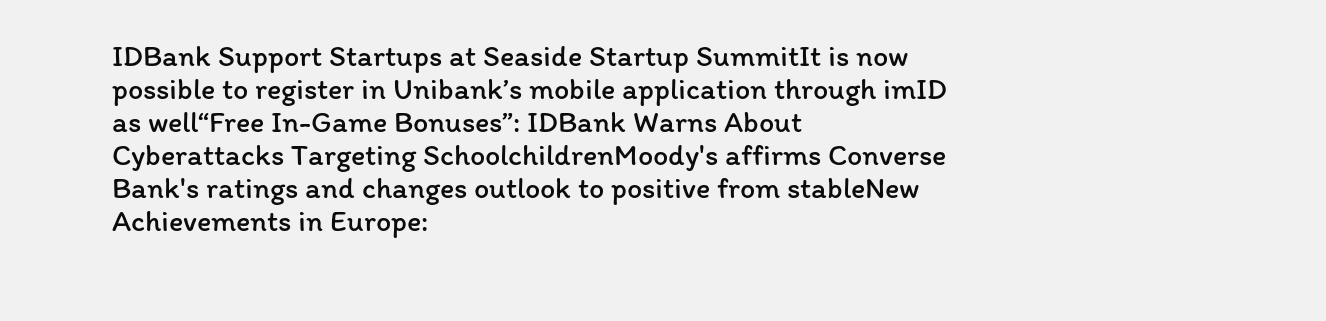IDBank Support Startups at Seaside Startup SummitIt is now possible to register in Unibank’s mobile application through imID as well“Free In-Game Bonuses”: IDBank Warns About Cyberattacks Targeting SchoolchildrenMoody's affirms Converse Bank's ratings and changes outlook to positive from stableNew Achievements in Europe: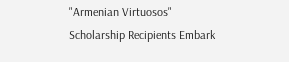"Armenian Virtuosos" Scholarship Recipients Embark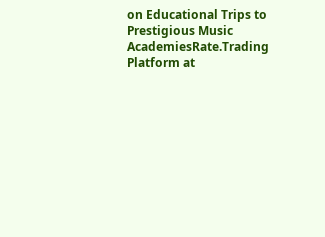on Educational Trips to Prestigious Music AcademiesRate.Trading Platform at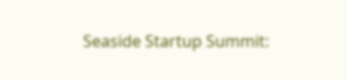Seaside Startup Summit: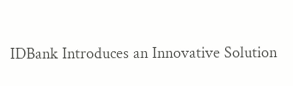IDBank Introduces an Innovative Solution